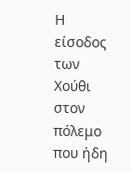Η είσοδος των Χούθι στον πόλεμο που ήδη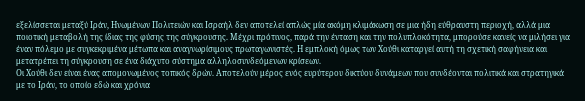εξελίσσεται μεταξύ Ιράν, Ηνωμένων Πολιτειών και Ισραήλ δεν αποτελεί απλώς μία ακόμη κλιμάκωση σε μια ήδη εύθραυστη περιοχή, αλλά μια ποιοτική μεταβολή της ίδιας της φύσης της σύγκρουσης. Μέχρι πρότινος, παρά την ένταση και την πολυπλοκότητα, μπορούσε κανείς να μιλήσει για έναν πόλεμο με συγκεκριμένα μέτωπα και αναγνωρίσιμους πρωταγωνιστές. Η εμπλοκή όμως των Χούθι καταργεί αυτή τη σχετική σαφήνεια και μετατρέπει τη σύγκρουση σε ένα διάχυτο σύστημα αλληλοσυνδεόμενων κρίσεων.
Οι Χούθι δεν είναι ένας απομονωμένος τοπικός δρών. Αποτελούν μέρος ενός ευρύτερου δικτύου δυνάμεων που συνδέονται πολιτικά και στρατηγικά με το Ιράν, το οποίο εδώ και χρόνια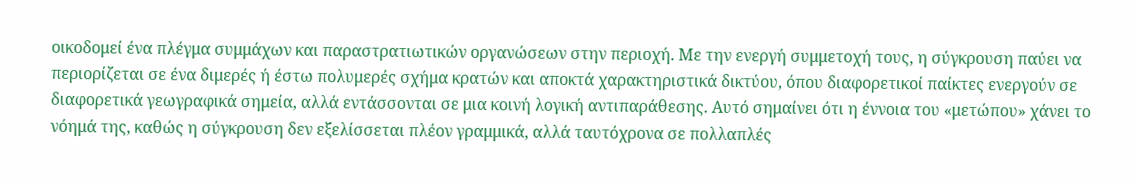οικοδομεί ένα πλέγμα συμμάχων και παραστρατιωτικών οργανώσεων στην περιοχή. Με την ενεργή συμμετοχή τους, η σύγκρουση παύει να περιορίζεται σε ένα διμερές ή έστω πολυμερές σχήμα κρατών και αποκτά χαρακτηριστικά δικτύου, όπου διαφορετικοί παίκτες ενεργούν σε διαφορετικά γεωγραφικά σημεία, αλλά εντάσσονται σε μια κοινή λογική αντιπαράθεσης. Αυτό σημαίνει ότι η έννοια του «μετώπου» χάνει το νόημά της, καθώς η σύγκρουση δεν εξελίσσεται πλέον γραμμικά, αλλά ταυτόχρονα σε πολλαπλές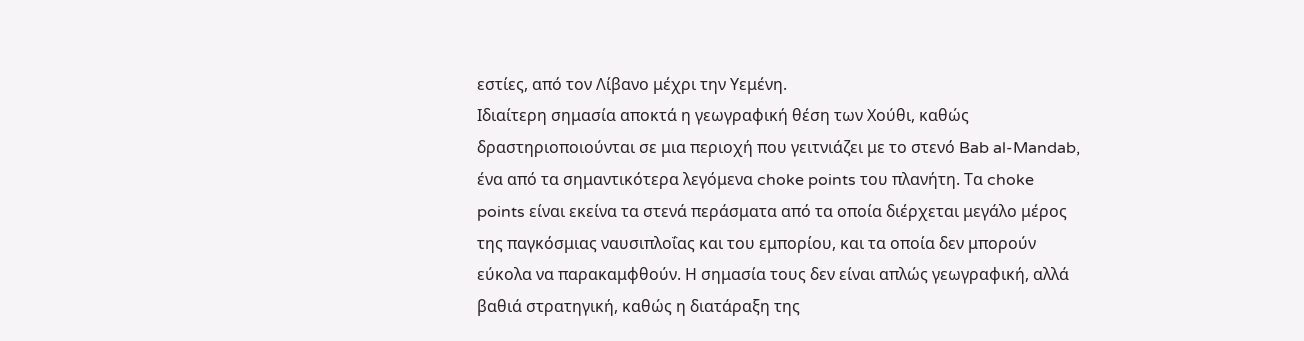εστίες, από τον Λίβανο μέχρι την Υεμένη.
Ιδιαίτερη σημασία αποκτά η γεωγραφική θέση των Χούθι, καθώς δραστηριοποιούνται σε μια περιοχή που γειτνιάζει με το στενό Bab al-Mandab, ένα από τα σημαντικότερα λεγόμενα choke points του πλανήτη. Τα choke points είναι εκείνα τα στενά περάσματα από τα οποία διέρχεται μεγάλο μέρος της παγκόσμιας ναυσιπλοΐας και του εμπορίου, και τα οποία δεν μπορούν εύκολα να παρακαμφθούν. Η σημασία τους δεν είναι απλώς γεωγραφική, αλλά βαθιά στρατηγική, καθώς η διατάραξη της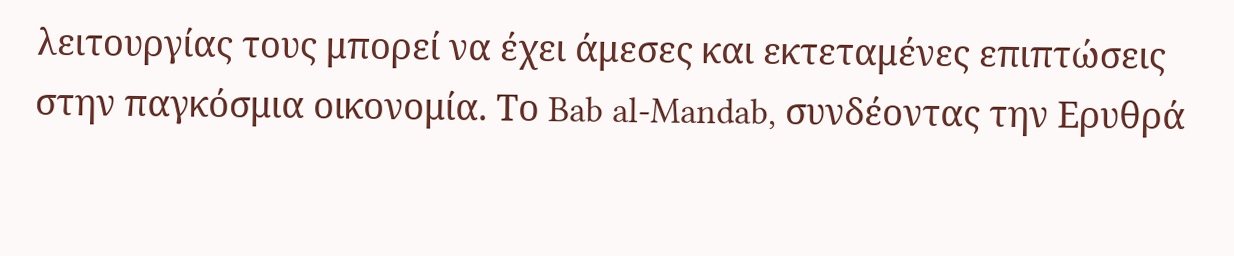λειτουργίας τους μπορεί να έχει άμεσες και εκτεταμένες επιπτώσεις στην παγκόσμια οικονομία. Το Bab al-Mandab, συνδέοντας την Ερυθρά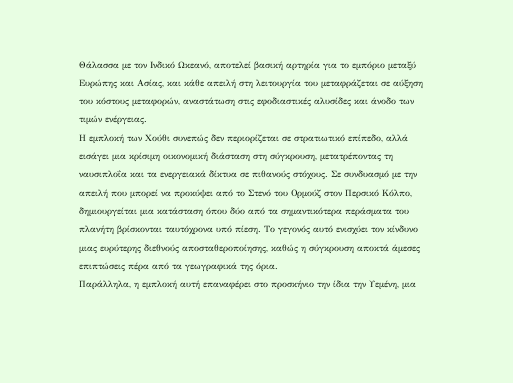Θάλασσα με τον Ινδικό Ωκεανό, αποτελεί βασική αρτηρία για το εμπόριο μεταξύ Ευρώπης και Ασίας, και κάθε απειλή στη λειτουργία του μεταφράζεται σε αύξηση του κόστους μεταφορών, αναστάτωση στις εφοδιαστικές αλυσίδες και άνοδο των τιμών ενέργειας.
Η εμπλοκή των Χούθι συνεπώς δεν περιορίζεται σε στρατιωτικό επίπεδο, αλλά εισάγει μια κρίσιμη οικονομική διάσταση στη σύγκρουση, μετατρέποντας τη ναυσιπλοΐα και τα ενεργειακά δίκτυα σε πιθανούς στόχους. Σε συνδυασμό με την απειλή που μπορεί να προκύψει από το Στενό του Ορμούζ στον Περσικό Κόλπο, δημιουργείται μια κατάσταση όπου δύο από τα σημαντικότερα περάσματα του πλανήτη βρίσκονται ταυτόχρονα υπό πίεση. Το γεγονός αυτό ενισχύει τον κίνδυνο μιας ευρύτερης διεθνούς αποσταθεροποίησης, καθώς η σύγκρουση αποκτά άμεσες επιπτώσεις πέρα από τα γεωγραφικά της όρια.
Παράλληλα, η εμπλοκή αυτή επαναφέρει στο προσκήνιο την ίδια την Υεμένη, μια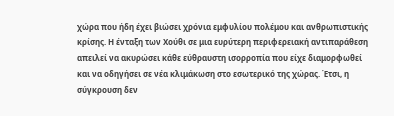χώρα που ήδη έχει βιώσει χρόνια εμφυλίου πολέμου και ανθρωπιστικής κρίσης. Η ένταξη των Χούθι σε μια ευρύτερη περιφερειακή αντιπαράθεση απειλεί να ακυρώσει κάθε εύθραυστη ισορροπία που είχε διαμορφωθεί και να οδηγήσει σε νέα κλιμάκωση στο εσωτερικό της χώρας. Έτσι, η σύγκρουση δεν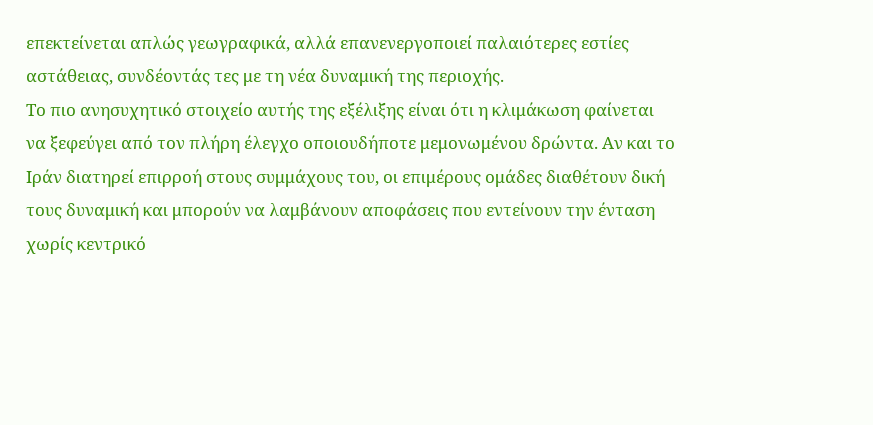επεκτείνεται απλώς γεωγραφικά, αλλά επανενεργοποιεί παλαιότερες εστίες αστάθειας, συνδέοντάς τες με τη νέα δυναμική της περιοχής.
Το πιο ανησυχητικό στοιχείο αυτής της εξέλιξης είναι ότι η κλιμάκωση φαίνεται να ξεφεύγει από τον πλήρη έλεγχο οποιουδήποτε μεμονωμένου δρώντα. Αν και το Ιράν διατηρεί επιρροή στους συμμάχους του, οι επιμέρους ομάδες διαθέτουν δική τους δυναμική και μπορούν να λαμβάνουν αποφάσεις που εντείνουν την ένταση χωρίς κεντρικό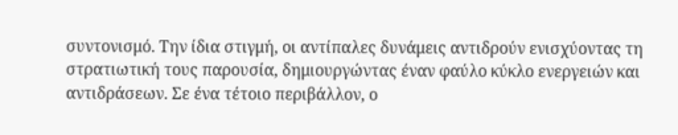συντονισμό. Την ίδια στιγμή, οι αντίπαλες δυνάμεις αντιδρούν ενισχύοντας τη στρατιωτική τους παρουσία, δημιουργώντας έναν φαύλο κύκλο ενεργειών και αντιδράσεων. Σε ένα τέτοιο περιβάλλον, ο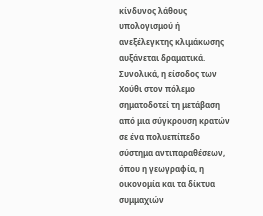κίνδυνος λάθους υπολογισμού ή ανεξέλεγκτης κλιμάκωσης αυξάνεται δραματικά.
Συνολικά, η είσοδος των Χούθι στον πόλεμο σηματοδοτεί τη μετάβαση από μια σύγκρουση κρατών σε ένα πολυεπίπεδο σύστημα αντιπαραθέσεων, όπου η γεωγραφία, η οικονομία και τα δίκτυα συμμαχιών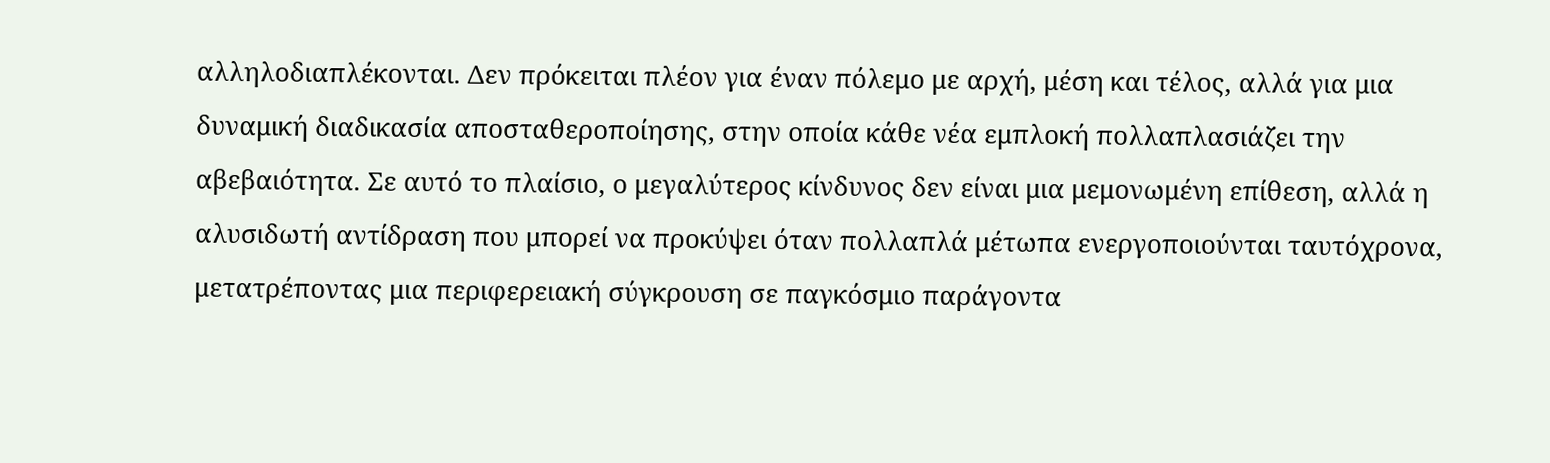αλληλοδιαπλέκονται. Δεν πρόκειται πλέον για έναν πόλεμο με αρχή, μέση και τέλος, αλλά για μια δυναμική διαδικασία αποσταθεροποίησης, στην οποία κάθε νέα εμπλοκή πολλαπλασιάζει την αβεβαιότητα. Σε αυτό το πλαίσιο, ο μεγαλύτερος κίνδυνος δεν είναι μια μεμονωμένη επίθεση, αλλά η αλυσιδωτή αντίδραση που μπορεί να προκύψει όταν πολλαπλά μέτωπα ενεργοποιούνται ταυτόχρονα, μετατρέποντας μια περιφερειακή σύγκρουση σε παγκόσμιο παράγοντα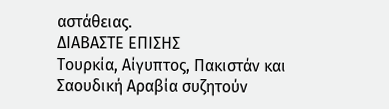αστάθειας.
ΔΙΑΒΑΣΤΕ ΕΠΙΣΗΣ
Τουρκία, Αίγυπτος, Πακιστάν και Σαουδική Αραβία συζητούν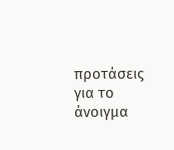προτάσεις για το άνοιγμα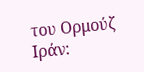του Ορμούζ
Ιράν: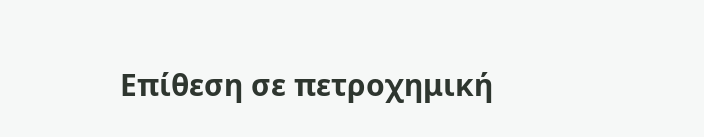Επίθεση σε πετροχημική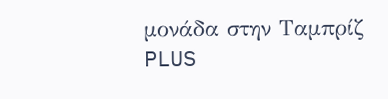μονάδα στην Ταμπρίζ
PLUS